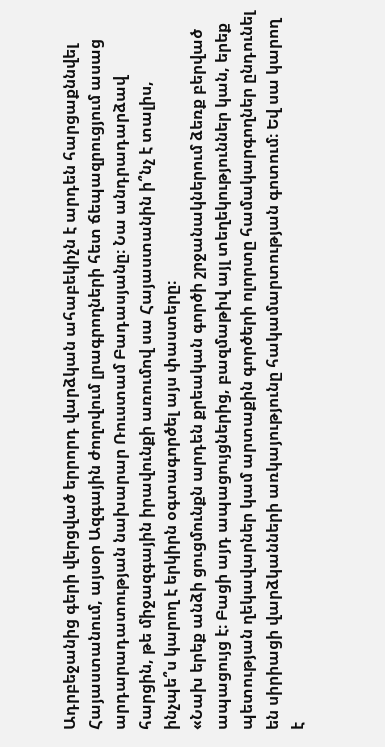Ադրբեջանից գերի վերցված երրորդ վարձկան ահաբեկիչն է արդեն հարցաքննվել Հայաստանում, այսօր Ազգային ժողովում լրագրողների հետ ճեպազրուցյում ասաց արդարադատության նախարար Ռուստամ Բադասյանը։ Նա անդրադարձավ հարցին, թե միջազգային իրավունքի առումով սա Հայաստանին ի՞նչ է տալիս, ինչպե՞ս կարող է երկիրն օգտագործել այս փաստերը։
«Նախ երեք անձի ցուցմունքն արդեն քրեական գործի շրջանակներում ձեռք բերված ապացույց է։ Բացի այդ ապացույցներից, բազմաթիվ այլ տեղեկություններ կան, երեք պետության ղեկավարներ կամ արտաքին գործերի ոլորտը համակարգողներ ընդունել են սիրիացի վարձկանների առկայությունը հակամարտության գոտում։ Եվ սա կարող է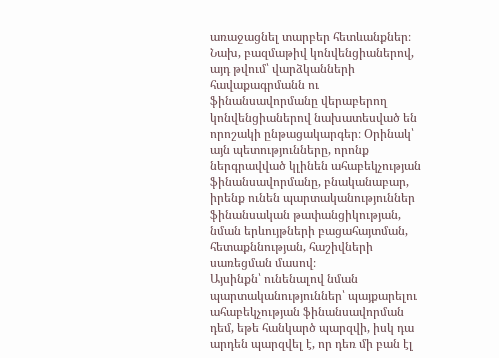առաջացնել տարբեր հետևանքներ։ Նախ, բազմաթիվ կոնվենցիաներով, այդ թվում՝ վարձկանների հավաքագրմանն ու ֆինանսավորմանը վերաբերող կոնվենցիաներով նախատեսված են որոշակի ընթացակարգեր։ Օրինակ՝ այն պետությունները, որոնք ներգրավված կլինեն ահաբեկչության ֆինանսավորմանը, բնականաբար, իրենք ունեն պարտականություններ ֆինանսական թափանցիկության, նման երևույթների բացահայտման, հետաքննության, հաշիվների սառեցման մասով։
Այսինքն՝ ունենալով նման պարտականություններ՝ պայքարելու ահաբեկչության ֆինանսավորման դեմ, եթե հանկարծ պարզվի, իսկ դա արդեն պարզվել է, որ դեռ մի բան էլ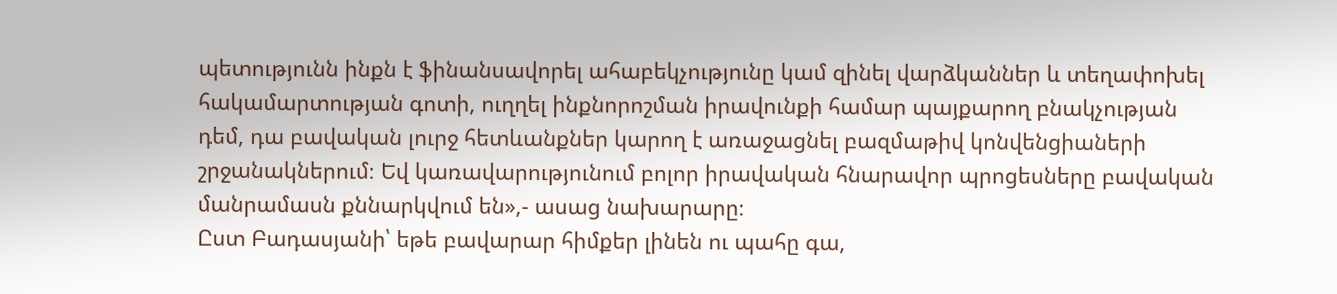պետությունն ինքն է ֆինանսավորել ահաբեկչությունը կամ զինել վարձկաններ և տեղափոխել հակամարտության գոտի, ուղղել ինքնորոշման իրավունքի համար պայքարող բնակչության դեմ, դա բավական լուրջ հետևանքներ կարող է առաջացնել բազմաթիվ կոնվենցիաների շրջանակներում։ Եվ կառավարությունում բոլոր իրավական հնարավոր պրոցեսները բավական մանրամասն քննարկվում են»,- ասաց նախարարը։
Ըստ Բադասյանի՝ եթե բավարար հիմքեր լինեն ու պահը գա,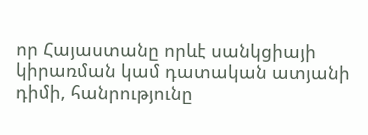որ Հայաստանը որևէ սանկցիայի կիրառման կամ դատական ատյանի դիմի, հանրությունը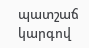պատշաճ կարգով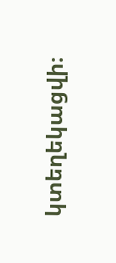կտեղեկացվի։